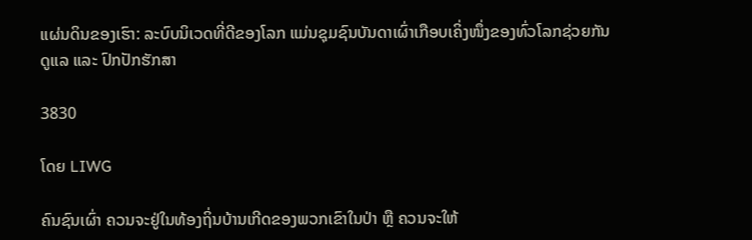ແຜ່ນດິນຂອງເຮົາ: ລະບົບນິເວດທີ່ດີຂອງໂລກ ແມ່ນຊຸມຊົນບັນດາເຜົ່າເກືອບເຄິ່ງໜຶ່ງຂອງທົ່ວໂລກຊ່ວຍກັນດູແລ ແລະ ປົກປັກຮັກສາ

3830

ໂດຍ LIWG

ຄົນຊົນເຜົ່າ ຄວນຈະຢູ່ໃນທ້ອງຖິ່ນບ້ານເກີດຂອງພວກເຂົາໃນປ່າ ຫຼື ຄວນຈະໃຫ້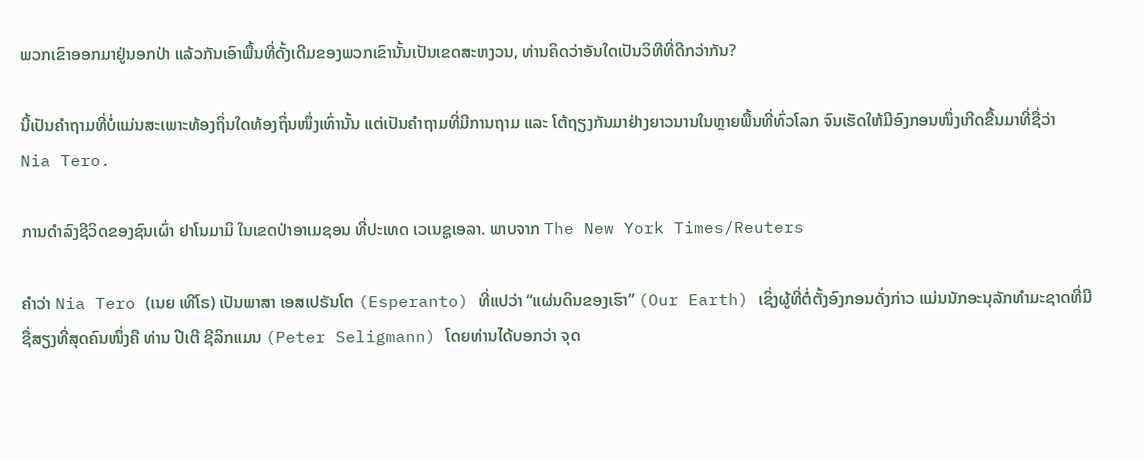ພວກເຂົາອອກມາຢູ່ນອກປ່າ ແລ້ວກັນເອົາພື້ນທີ່ດັ້ງເດີມຂອງພວກເຂົານັ້ນເປັນເຂດສະຫງວນ, ທ່ານຄິດວ່າອັນໃດເປັນວິທີທີ່ດີກວ່າກັນ?

ນີ້ເປັນຄໍາຖາມທີ່ບໍ່ແມ່ນສະເພາະທ້ອງຖິ່ນໃດທ້ອງຖິ່ນໜຶ່ງເທົ່ານັ້ນ ແຕ່ເປັນຄໍາຖາມທີ່ມີການຖາມ ແລະ ໂຕ້ຖຽງກັນມາຢ່າງຍາວນານໃນຫຼາຍພື້ນທີ່ທົ່ວໂລກ ຈົນເຮັດໃຫ້ມີອົງກອນໜຶ່ງເກີດຂື້ນມາທີ່ຊື່ວ່າ  Nia Tero.

ການດໍາລົງຊີວິດຂອງຊົນເຜົ່າ ຢາໂນມາມິ ໃນເຂດປ່າອາເມຊອນ ທີ່ປະເທດ ເວເນຊູເອລາ. ພາບຈາກ The New York Times/Reuters

ຄໍາວ່າ Nia Tero (ເນຍ ເທີໂຣ) ເປັນພາສາ ເອສເປຣັນໂຕ (Esperanto) ທີ່ແປວ່າ “ແຜ່ນດິນຂອງເຮົາ” (Our Earth) ເຊິ່ງຜູ້ທີ່ຕໍ່ຕັ້ງອົງກອນດັ່ງກ່າວ ແມ່ນນັກອະນຸລັກທໍາມະຊາດທີ່ມີຊື່ສຽງທີ່ສຸດຄົນໜຶ່ງຄື ທ່ານ ປີເຕີ ຊີລິກແມນ (Peter Seligmann) ໂດຍທ່ານໄດ້ບອກວ່າ ຈຸດ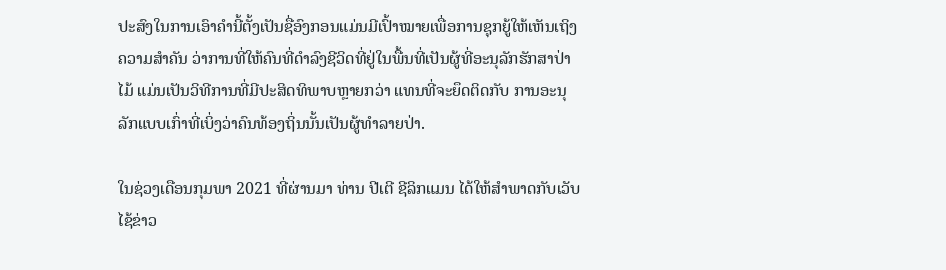ປະສົງໃນການເອົາຄໍານີ້ຕັ້ງເປັນຊື່ອົງກອນແມ່ນມີເປົ້າໝາຍເພື່ອການຊຸກຍູ້ໃຫ້ເຫັນເຖິງຄວາມສໍາຄັນ ວ່າການທີ່ໃຫ້ຄົນທີ່ດໍາລົງຊີວິດທີ່ຢູ່ໃນພື້ນທີ່ເປັນຜູ້ທີ່ອະນຸລັກຮັກສາປ່າໄມ້ ແມ່ນເປັນວິທີການທີ່ມີປະສິດທິພາບຫຼາຍກວ່າ ແທນທີ່ຈະຍຶດຕິດກັບ ການອະນຸລັກແບບເກົ່າທີ່ເບິ່ງວ່າຄົນທ້ອງຖິ່ນນັ້ນເປັນຜູ້ທໍາລາຍປ່າ.

ໃນຊ່ວງເດືອນກຸມພາ 2021 ທີ່ຜ່ານມາ ທ່ານ ປີເຕີ ຊີລິກແມນ ໄດ້ໃຫ້ສໍາພາດກັບເວັບໄຊ້ຂ່າວ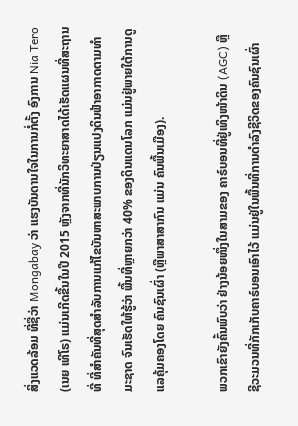ສິ່ງແວດລ້ອມ ທີ່ຊື່ວ່າ Mongabay ວ່າ ແຮງບັນດານໃຈໃນການກໍ່ຕັ້ງ ອົງການ Nia Tero (ເນຍ ເທີໂຣ) ແມ່ນເກີດຂື້ນໃນປີ 2015 ຫຼັງຈາກທີ່ນັກວິທະຍາສາດໄດ້ເຮັດແຜນທີ່ສະຖານທີ່ ທີ່ສໍາຄັນທີ່ສຸດສໍາລັບການແກ້ໄຂບັນຫາສະພາບການປ່ຽນແປງດິນຟ້າອາກາດຕາມທໍາມະຊາດ ຈົນເຮັດໃຫ້ຮູ້ວ່າ ພື້ນທີ່ຫຼາຍກວ່າ 40% ຂອງດິນແດນໂລກ ແມ່ນຢູ່ພາຍໃຕ້ການດູແລຄຸ້ມຄອງໂດຍ ຄົນຊົນເຜົ່າ (ຫຼືພາສາສາກົນ ແມ່ນ ຄົນພື້ນເມືອງ).

ພວກເຂົາຍັງຄົ້ນພົບວ່າ ຢ່າງນ້ອຍໜຶ່ງໃນສາມຂອງ ຄາຣ໌ບອນທີ່ຢູ່ເທິງໜ້າດິນ (AGC) ຫຼື ຊີວະມວນທີ່ກັກເກັບຄາຣ໌ບອນເອົາໄວ້ ແມ່ນຢູ່ໃນພື້ນທີ່ການດໍາລົງຊີວິດຂອງຄົນຊົນເຜົ່າ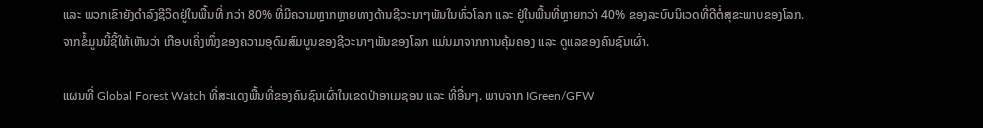ແລະ ພວກເຂົາຍັງດໍາລົງຊີວິດຢູ່ໃນພື້ນທີ່ ກວ່າ 80% ທີ່ມີຄວາມຫຼາກຫຼາຍທາງດ້ານຊີວະນາໆພັນໃນທົ່ວໂລກ ແລະ ຢູ່ໃນພື້ນທີ່ຫຼາຍກວ່າ 40% ຂອງລະບົບນິເວດທີ່ດີຕໍ່ສຸຂະພາບຂອງໂລກ. ຈາກຂໍ້ມູນນີ້ຊີ້ໃຫ້ເຫັນວ່າ ເກືອບເຄິ່ງໜຶ່ງຂອງຄວາມອຸດົມສົມບູນຂອງຊີວະນາໆພັນຂອງໂລກ ແມ່ນມາຈາກການຄຸ້ມຄອງ ແລະ ດູແລຂອງຄົນຊົນເຜົ່າ.

ແຜນທີ່ Global Forest Watch ທີ່ສະແດງພື້ນທີ່ຂອງຄົນຊົນເຜົ່າໃນເຂດປ່າອາເມຊອນ ແລະ ທີ່ອື່ນໆ. ພາບຈາກ IGreen/GFW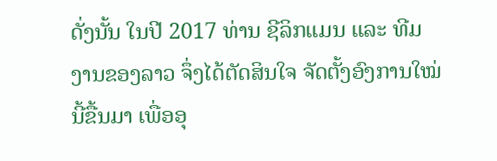ດັ່ງນັ້ນ ໃນປີ 2017 ທ່ານ ຊີລິກແມນ ແລະ ທີມງານຂອງລາວ ຈຶ່ງໄດ້ຕັດສິນໃຈ ຈັດຕັ້ງອົງການໃໝ່ນີ້ຂື້ນມາ ເພື່ອອຸ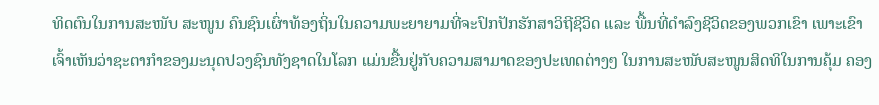ທິດຕົນໃນການສະໜັບ ສະໜູນ ຄົນຊົນເຜົ່າທ້ອງຖິ່ນໃນຄວາມພະຍາຍາມທີ່ຈະປົກປັກຮັກສາວິຖີຊີວິດ ແລະ ພື້ນທີ່ດໍາລົງຊີວິດຂອງພວກເຂົາ ເພາະເຂົາເຈົ້າເຫັນວ່າຊະຕາກໍາຂອງມະນຸດປວງຊົນທັງຊາດໃນໂລກ ແມ່ນຂື້ນຢູ່ກັບຄວາມສາມາດຂອງປະເທດຕ່າງໆ ໃນການສະໜັບສະໜູນສິດທິໃນການຄຸ້ມ ຄອງ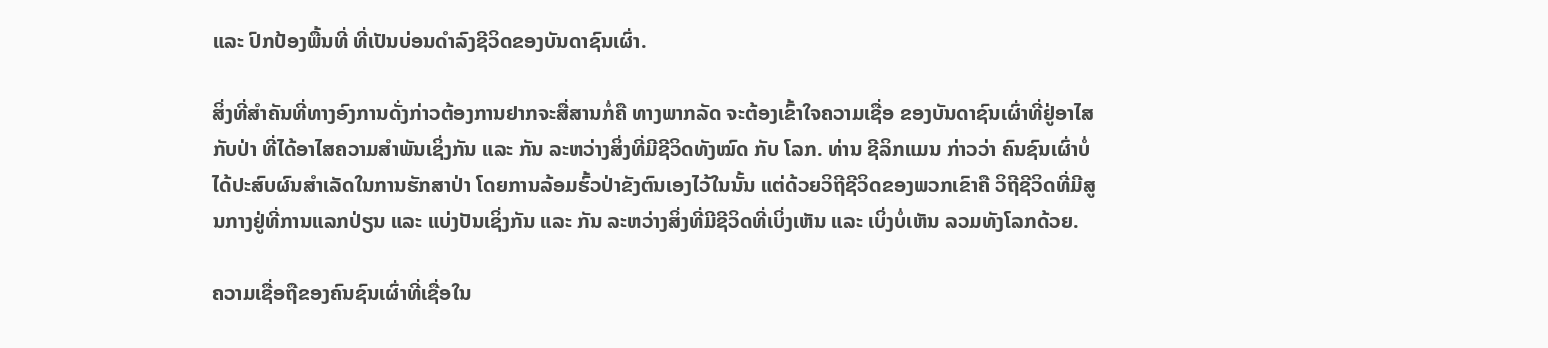ແລະ ປົກປ້ອງພື້ນທີ່ ທີ່ເປັນບ່ອນດໍາລົງຊີວິດຂອງບັນດາຊົນເຜົ່າ.

ສິ່ງທີ່ສໍາຄັນທີ່ທາງອົງການດັ່ງກ່າວຕ້ອງການຢາກຈະສື່ສານກໍ່ຄື ທາງພາກລັດ ຈະຕ້ອງເຂົ້າໃຈຄວາມເຊື່ອ ຂອງບັນດາຊົນເຜົ່າທີ່ຢູ່ອາໄສກັບປ່າ ທີ່ໄດ້ອາໄສຄວາມສໍາພັນເຊິ່ງກັນ ແລະ ກັນ ລະຫວ່າງສິ່ງທີ່ມີຊີວິດທັງໝົດ ກັບ ໂລກ. ທ່ານ ຊີລິກແມນ ກ່າວວ່າ ຄົນຊົນເຜົ່າບໍ່ໄດ້ປະສົບຜົນສໍາເລັດໃນການຮັກສາປ່າ ໂດຍການລ້ອມຮົ້ວປ່າຂັງຕົນເອງໄວ້ໃນນັ້ນ ແຕ່ດ້ວຍວິຖີຊີວິດຂອງພວກເຂົາຄື ວິຖີຊີວິດທີ່ມີສູນກາງຢູ່ທີ່ການແລກປ່ຽນ ແລະ ແບ່ງປັນເຊິ່ງກັນ ແລະ ກັນ ລະຫວ່າງສິ່ງທີ່ມີຊີວິດທີ່ເບິ່ງເຫັນ ແລະ ເບິ່ງບໍ່ເຫັນ ລວມທັງໂລກດ້ວຍ.

ຄວາມເຊື່ອຖືຂອງຄົນຊົນເຜົ່າທີ່ເຊື່ອໃນ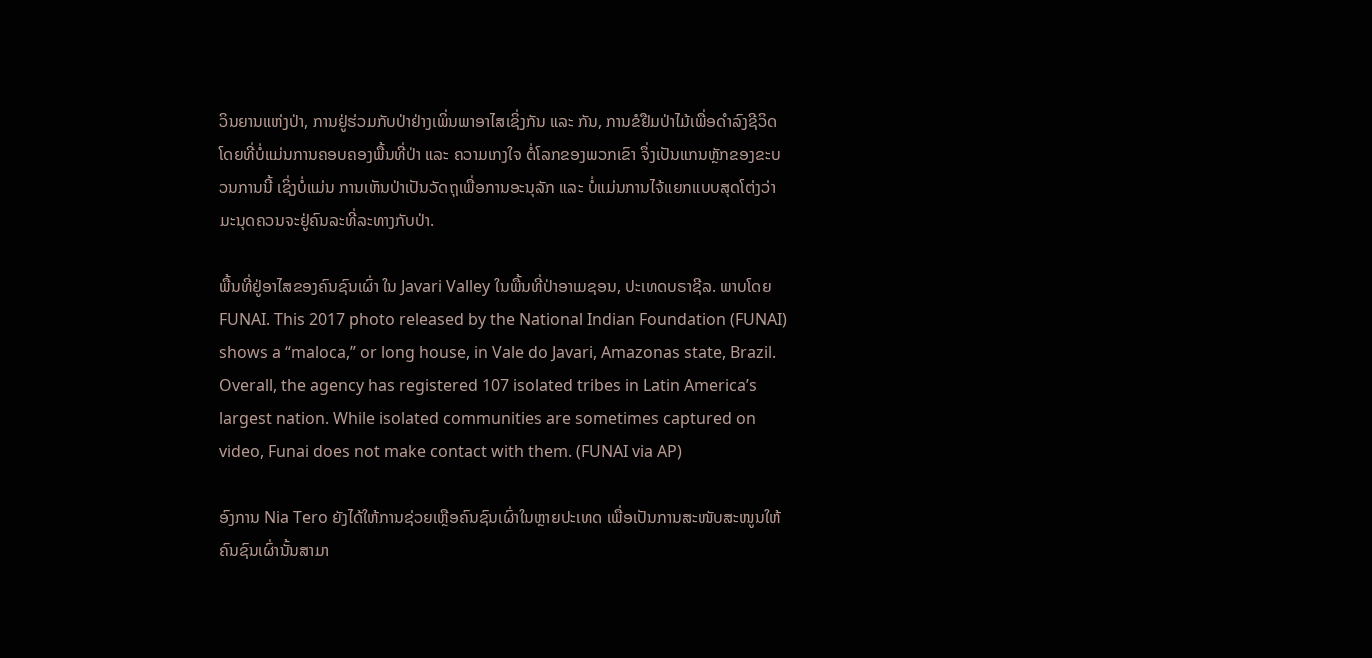ວິນຍານແຫ່ງປ່າ, ການຢູ່ຮ່ວມກັບປ່າຢ່າງເພິ່ນພາອາໄສເຊິ່ງກັນ ແລະ ກັນ, ການຂໍຢືມປ່າໄມ້ເພື່ອດໍາລົງຊີວິດ ໂດຍທີ່ບໍ່ແມ່ນການຄອບຄອງພື້ນທີ່ປ່າ ແລະ ຄວາມເກງໃຈ ຕໍ່ໂລກຂອງພວກເຂົາ ຈຶ່ງເປັນແກນຫຼັກຂອງຂະບວນການນີ້ ເຊິ່ງບໍ່ແມ່ນ ການເຫັນປ່າເປັນວັດຖຸເພື່ອການອະນຸລັກ ແລະ ບໍ່ແມ່ນການໄຈ້ແຍກແບບສຸດໂຕ່ງວ່າ ມະນຸດຄວນຈະຢູ່ຄົນລະທີ່ລະທາງກັບປ່າ.

ພື້ນທີ່ຢູ່ອາໄສຂອງຄົນຊົນເຜົ່າ ໃນ Javari Valley ໃນພື້ນທີ່ປ່າອາເມຊອນ, ປະເທດບຣາຊີລ. ພາບໂດຍ FUNAI. This 2017 photo released by the National Indian Foundation (FUNAI) shows a “maloca,” or long house, in Vale do Javari, Amazonas state, Brazil. Overall, the agency has registered 107 isolated tribes in Latin America’s largest nation. While isolated communities are sometimes captured on video, Funai does not make contact with them. (FUNAI via AP)

ອົງການ Nia Tero ຍັງໄດ້ໃຫ້ການຊ່ວຍເຫຼືອຄົນຊົນເຜົ່າໃນຫຼາຍປະເທດ ເພື່ອເປັນການສະໜັບສະໜູນໃຫ້ຄົນຊົນເຜົ່ານັ້ນສາມາ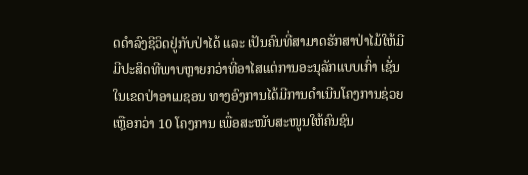ດດໍາລົງຊີວິດຢູ່ກັບປ່າໄດ້ ແລະ ເປັນຄົນທີ່ສາມາດຮັກສາປ່າໄມ້ໃຫ້ມີມີປະສິດທີພາບຫຼາຍກວ່າທີ່ອາໄສແຕ່ການອະນຸລັກແບບເກົ່າ ເຊັ່ນ ໃນເຂດປ່າອາເມຊອນ ທາງອົງການໄດ້ມີການດໍາເນີນໂຄງການຊ່ວຍເຫຼືອກວ່າ 10 ໂຄງການ ເພື່ອສະໜັບສະໜູນໃຫ້ຄົນຊົນ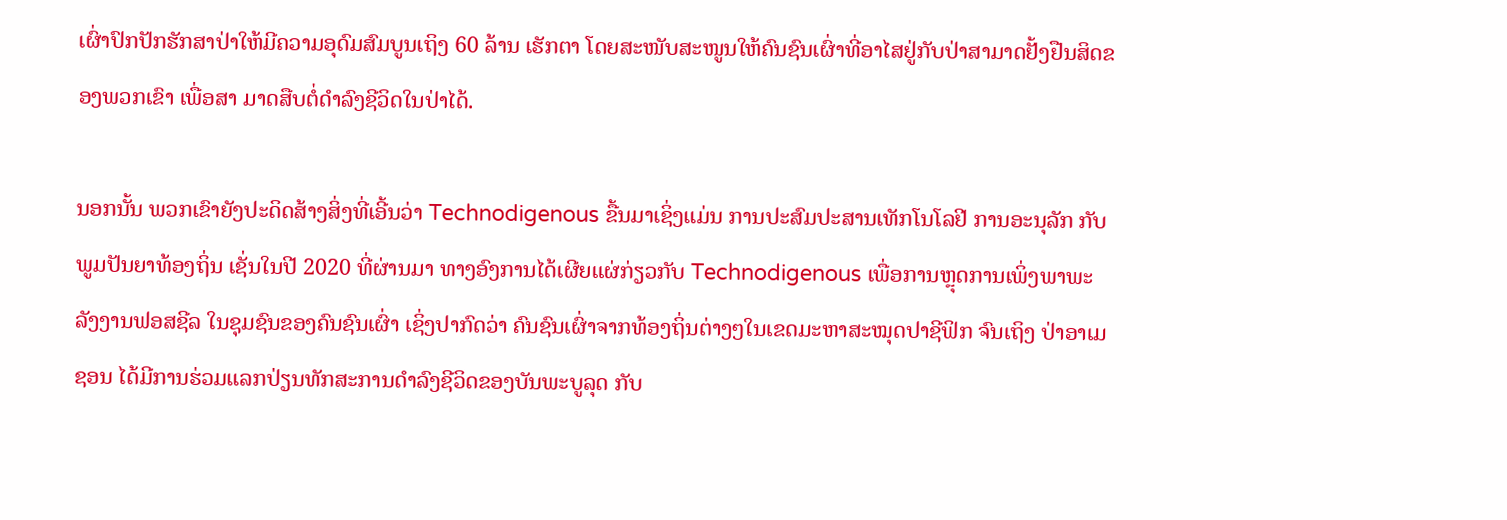ເຜົ່າປົກປັກຮັກສາປ່າໃຫ້ມີຄວາມອຸດົມສົມບູນເຖິງ 60 ລ້ານ ເຮັກຕາ ໂດຍສະໜັບສະໜູນໃຫ້ຄົນຊົນເຜົ່າທີ່ອາໄສຢູ່ກັບປ່າສາມາດຢັ້ງຢືນສິດຂອງພວກເຂົາ ເພື່ອສາ ມາດສືບຕໍ່ດໍາລົງຊີວິດໃນປ່າໄດ້.

ນອກນັ້ນ ພວກເຂົາຍັງປະດິດສ້າງສິ່ງທີ່ເອີ້ນວ່າ Technodigenous ຂື້ນມາເຊິ່ງແມ່ນ ການປະສົມປະສານເທັກໂນໂລຢີ ການອະນຸລັກ ກັບ ພູມປັນຍາທ້ອງຖິ່ນ ເຊັ່ນໃນປີ 2020 ທີ່ຜ່ານມາ ທາງອົງການໄດ້ເຜີຍແຜ່ກ່ຽວກັບ Technodigenous ເພື່ອການຫຼຸດການເພິ່ງພາພະລັງງານຟອສຊີລ ໃນຊຸມຊົນຂອງຄົນຊົນເຜົ່າ ເຊິ່ງປາກົດວ່າ ຄົນຊົນເຜົ່າຈາກທ້ອງຖິ່ນຕ່າງໆໃນເຂດມະຫາສະໝຸດປາຊີຟິກ ຈົນເຖິງ ປ່າອາເມຊອນ ໄດ້ມີການຮ່ວມແລກປ່ຽນທັກສະການດໍາລົງຊີວິດຂອງບັນພະບູລຸດ ກັບ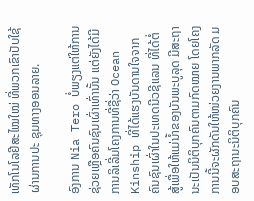ເທັກໂນໂລຢີສະໄໝໃໝ່ ທີ່ພວກເຂົາປັບໃຊ້ ຜ່ານການປະ ຊຸມທາງອອນລາຍ.

ອົງການ Nia Tero ບໍ່ພຽງແຕ່ໃຫ້ການຊ່ວຍເຫຼືອຄົນຊົນເຜົ່າເທົ່ານັ້ນ ແຕ່ຍັງໄດ້ມີການລິເລີ່ມໂຄງການທີ່ຊື່ວ່າ Ocean Kinship ທີ່ໄດ້ແຮງບັນດານໃຈຈາກ ຄົນຊົນເຜົ່າໃນປະເທດນີວຊີແລນ ທີ່ໄດ້ຕໍ່ສູ້ເພື່ອໃຫ້ແມ່ນໍ້າຂອງບັນພະບູລຸດ ມີສະຖານະເປັນນິຕິບຸກຄົນຕາມກົດໝາຍ ໂດຍໂຄງການນີ້ຈະຜັກດັນໃຫ້ໜ່ວຍງານພາກລັດ ມອບສະຖານະນິຕິບຸກຄົນ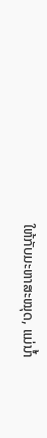ໃຫ້ກັບມະຫາສະໝຸດ, ແມ່ນໍ້າ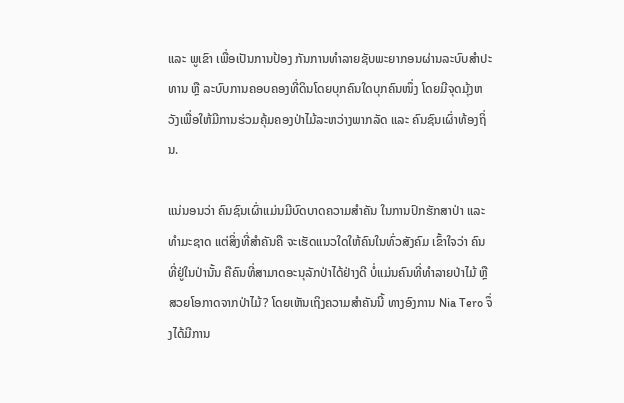ແລະ ພູເຂົາ ເພື່ອເປັນການປ້ອງ ກັນການທໍາລາຍຊັບພະຍາກອນຜ່ານລະບົບສໍາປະທານ ຫຼື ລະບົບການຄອບຄອງທີ່ດິນໂດຍບຸກຄົນໃດບຸກຄົນໜຶ່ງ ໂດຍມີຈຸດມຸ້ງຫວັງເພື່ອໃຫ້ມີການຮ່ວມຄຸ້ມຄອງປ່າໄມ້ລະຫວ່າງພາກລັດ ແລະ ຄົນຊົນເຜົ່າທ້ອງຖິ່ນ.

ແນ່ນອນວ່າ ຄົນຊົນເຜົ່າແມ່ນມີບົດບາດຄວາມສໍາຄັນ ໃນການປົກຮັກສາປ່າ ແລະ ທໍາມະຊາດ ແຕ່ສິ່ງທີ່ສໍາຄັນຄື ຈະເຮັດແນວໃດໃຫ້ຄົນໃນທົ່ວສັງຄົມ ເຂົ້າໃຈວ່າ ຄົນທີ່ຢູ່ໃນປ່ານັ້ນ ຄືຄົນທີ່ສາມາດອະນຸລັກປ່າໄດ້ຢ່າງດີ ບໍ່ແມ່ນຄົນທີ່ທໍາລາຍປ່າໄມ້ ຫຼື ສວຍໂອກາດຈາກປ່າໄມ້? ໂດຍເຫັນເຖິງຄວາມສໍາຄັນນີ້ ທາງອົງການ Nia Tero ຈຶ່ງໄດ້ມີການ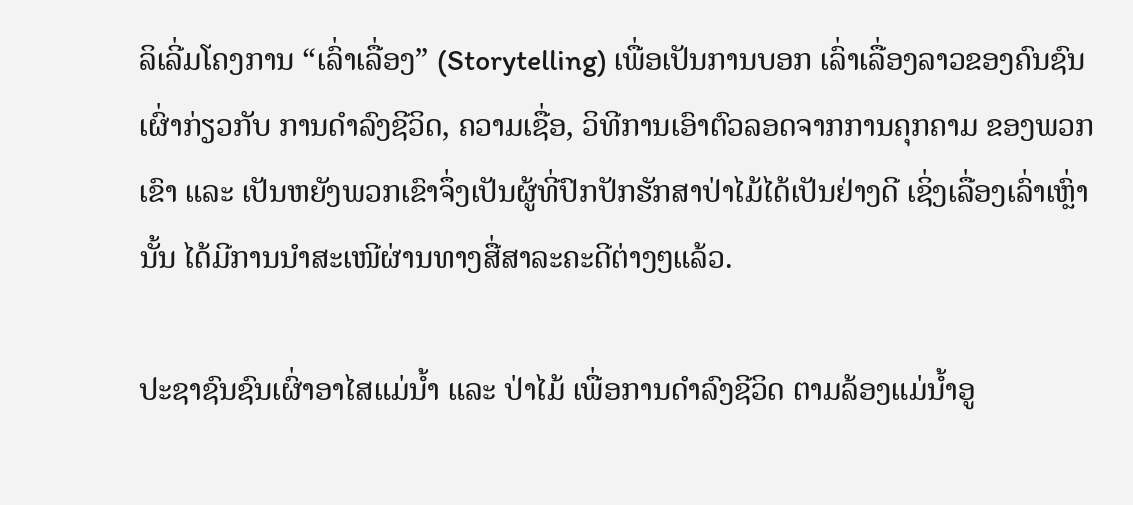ລິເລີ່ມໂຄງການ “ເລົ່າເລື່ອງ” (Storytelling) ເພື່ອເປັນການບອກ ເລົ່າເລື່ອງລາວຂອງຄົນຊົນເຜົ່າກ່ຽວກັບ ການດໍາລົງຊີວິດ, ຄວາມເຊື່ອ, ວິທີການເອົາຕົວລອດຈາກການຄຸກຄາມ ຂອງພວກເຂົາ ແລະ ເປັນຫຍັງພວກເຂົາຈຶ່ງເປັນຜູ້ທີ່ປົກປັກຮັກສາປ່າໄມ້ໄດ້ເປັນຢ່າງດີ ເຊິ່ງເລື່ອງເລົ່າເຫຼົ່ານັ້ນ ໄດ້ມີການນໍາສະເໜີຜ່ານທາງສື່ສາລະຄະດີຕ່າງໆແລ້ວ.

ປະຊາຊົນຊົນເຜົ່າອາໄສແມ່ນໍ້າ ແລະ ປ່າໄມ້ ເພື່ອການດໍາລົງຊີວິດ ຕາມລ້ອງແມ່ນໍ້າອູ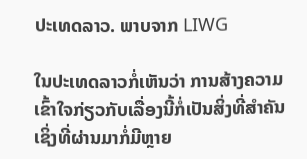ປະເທດລາວ. ພາບຈາກ LIWG

ໃນປະເທດລາວກໍ່ເຫັນວ່າ ການສ້າງຄວາມເຂົ້າໃຈກ່ຽວກັບເລື່ອງນີ້ກໍ່ເປັນສິ່ງທີ່ສໍາຄັນ ເຊິ່ງທີ່ຜ່ານມາກໍ່ມີຫຼາຍ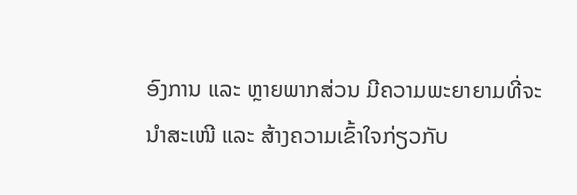ອົງການ ແລະ ຫຼາຍພາກສ່ວນ ມີຄວາມພະຍາຍາມທີ່ຈະນໍາສະເໜີ ແລະ ສ້າງຄວາມເຂົ້າໃຈກ່ຽວກັບ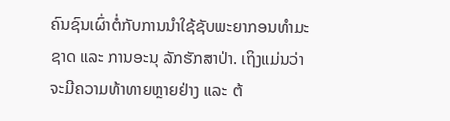ຄົນຊົນເຜົ່າຕໍ່ກັບການນໍາໃຊ້ຊັບພະຍາກອນທໍາມະຊາດ ແລະ ການອະນຸ ລັກຮັກສາປ່າ. ເຖິງແມ່ນວ່າຈະມີຄວາມທ້າທາຍຫຼາຍຢ່າງ ແລະ ຕ້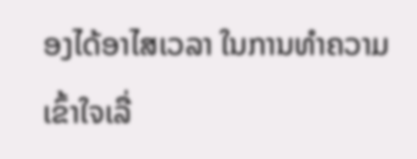ອງໄດ້ອາໄສເວລາ ໃນການທໍາຄວາມເຂົ້າໃຈເລື່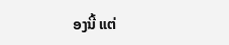ອງນີ້ ແຕ່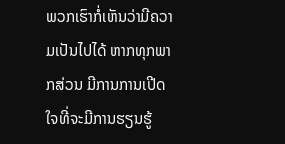ພວກເຮົາກໍ່ເຫັນວ່າມີຄວາມເປັນໄປໄດ້ ຫາກທຸກພາກສ່ວນ ມີການການເປີດໃຈທີ່ຈະມີການຮຽນຮູ້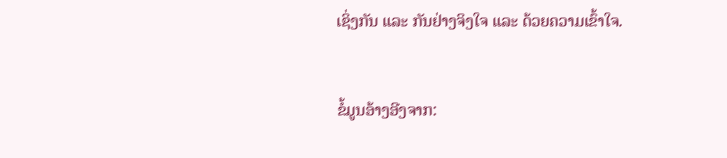ເຊິ່ງກັນ ແລະ ກັນຢ່າງຈິງໃຈ ແລະ ດ້ວຍຄວາມເຂົ້າໃຈ.


ຂໍ້ມູນອ້າງອີງຈາກ: